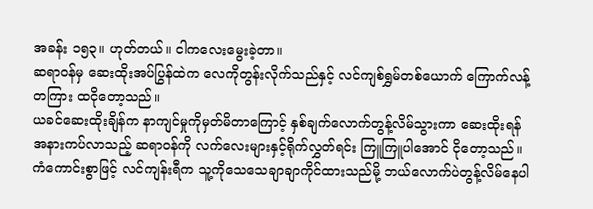အခန်း ၁၅၃။ ဟုတ်တယ်။ ငါကလေးမွေးခဲ့တာ။
ဆရာ၀န်မှ ဆေးထိုးအပ်ပြွန်ထဲက လေကိုတွန်းလိုက်သည်နှင့် လင်ကျစ်ရွှမ်တစ်ယောက် ကြောက်လန့်တကြား ထငိုတော့သည်။
ယခင်ဆေးထိုးချိန်က နာကျင်မှုကိုမှတ်မိတာကြောင့် နှစ်ချက်လောက်တွန့်လိမ်သွားကာ ဆေးထိုးရန်အနားကပ်လာသည့် ဆရာ၀န်ကို လက်လေးများနှင့်ရိုက်လွှတ်ရင်း ကြူကြူပါအောင် ငိုတော့သည်။
ကံကောင်းစွာဖြင့် လင်ကျန်းရီက သူ့ကိုသေသေချာချာကိုင်ထားသည်မို့ ဘယ်လောက်ပဲတွန့်လိမ်နေပါ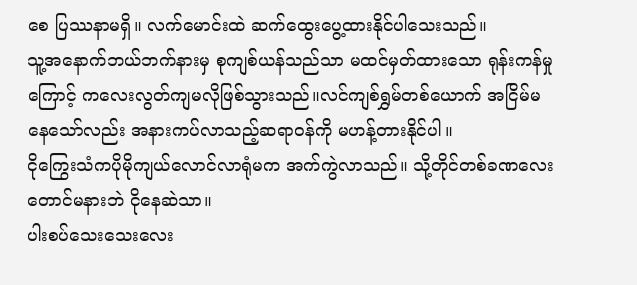စေ ပြဿနာမရှိ။ လက်မောင်းထဲ ဆက်ထွေးပွေ့ထားနိုင်ပါသေးသည်။
သူ့အနောက်ဘယ်ဘက်နားမှ စုကျစ်ယန်သည်သာ မထင်မှတ်ထားသော ရုန်းကန်မှုကြောင့် ကလေးလွတ်ကျမလိုဖြစ်သွားသည်။လင်ကျစ်ရွှမ်တစ်ယောက် အငြိမ်မနေသော်လည်း အနားကပ်လာသည့်ဆရာ၀န်ကို မဟန့်တားနိုင်ပါ။
ငိုကြွေးသံကပိုမိုကျယ်လောင်လာရုံမက အက်ကွဲလာသည်။ သို့တိုင်တစ်ခဏလေးတောင်မနားဘဲ ငိုနေဆဲသာ။
ပါးစပ်သေးသေးလေး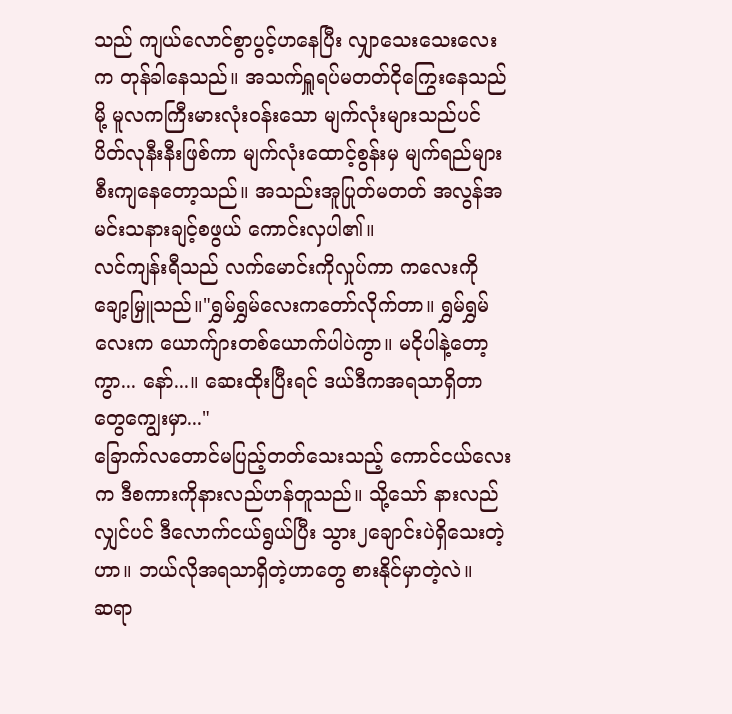သည် ကျယ်လောင်စွာပွင့်ဟနေပြီး လျှာသေးသေးလေးက တုန်ခါနေသည်။ အသက်ရှူရပ်မတတ်ငိုကြွေးနေသည်မို့ မူလကကြီးမားလုံး၀န်းသော မျက်လုံးများသည်ပင် ပိတ်လုနီးနီးဖြစ်ကာ မျက်လုံးထောင့်စွန်းမှ မျက်ရည်များစီးကျနေတော့သည်။ အသည်းအူပြုတ်မတတ် အလွန်အမင်းသနားချင့်စဖွယ် ကောင်းလှပါ၏။
လင်ကျန်းရီသည် လက်မောင်းကိုလှုပ်ကာ ကလေးကိုချော့မြှူသည်။"ရွှမ်ရွှမ်လေးကတော်လိုက်တာ။ ရွှမ်ရွှမ်လေးက ယောက်ျားတစ်ယောက်ပါပဲကွာ။ မငိုပါနဲ့တော့ကွာ... နော်...။ ဆေးထိုးပြီးရင် ဒယ်ဒီကအရသာရှိတာတွေကျွေးမှာ..."
ခြောက်လတောင်မပြည့်တတ်သေးသည့် ကောင်ငယ်လေးက ဒီစကားကိုနားလည်ဟန်တူသည်။ သို့သော် နားလည်လျှင်ပင် ဒီလောက်ငယ်ရွယ်ပြီး သွား၂ချောင်းပဲရှိသေးတဲ့ဟာ။ ဘယ်လိုအရသာရှိတဲ့ဟာတွေ စားနိုင်မှာတဲ့လဲ။
ဆရာ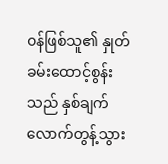၀န်ဖြစ်သူ၏ နှုတ်ခမ်းထောင့်စွန်းသည် နှစ်ချက်လောက်တွန့်သွား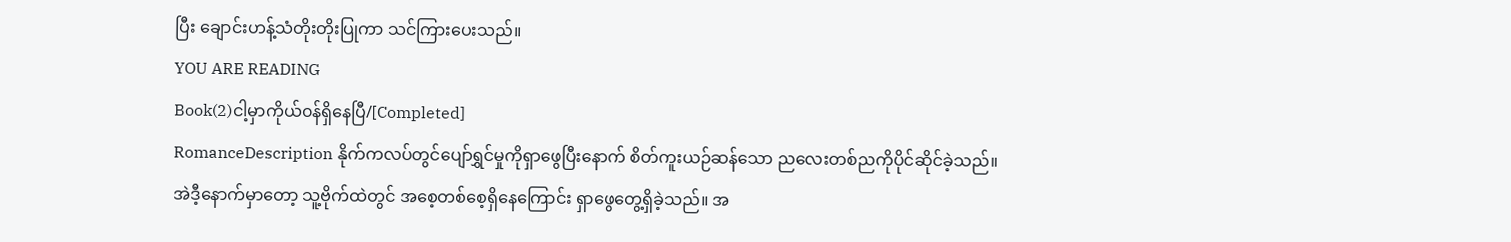ပြီး ချောင်းဟန့်သံတိုးတိုးပြုကာ သင်ကြားပေးသည်။
YOU ARE READING
Book(2)ငါ့မှာကိုယ်၀န်ရှိနေပြီ/[Completed]
RomanceDescription နိုက်ကလပ်တွင်ပျော်ရွှင်မှုကိုရှာဖွေပြီးနောက် စိတ်ကူးယဉ်ဆန်သော ညလေးတစ်ညကိုပိုင်ဆိုင်ခဲ့သည်။ အဲဒီ့နောက်မှာတော့ သူ့ဗိုက်ထဲတွင် အစေ့တစ်စေ့ရှိနေကြောင်း ရှာဖွေတွေ့ရှိခဲ့သည်။ အ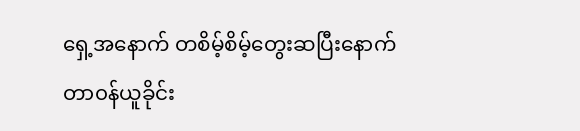ရှေ့အနောက် တစိမ့်စိမ့်တွေးဆပြီးနောက် တာ၀န်ယူခိုင်း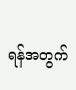ရန်အတွက်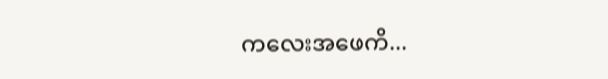ကလေးအဖေကိ...